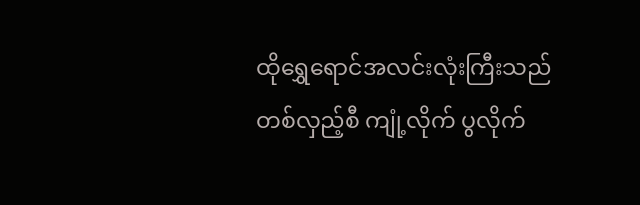ထိုရွှေရောင်အလင်းလုံးကြီးသည် တစ်လှည့်စီ ကျုံ့လိုက် ပွလိုက်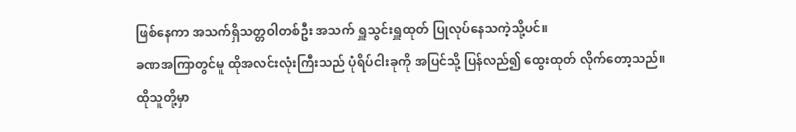ဖြစ်နေကာ အသက်ရှိသတ္တဝါတစ်ဦး အသက် ရှူသွင်းရှူထုတ် ပြုလုပ်နေသကဲ့သို့ပင်။
ခဏအကြာတွင်မူ ထိုအလင်းလုံးကြီးသည် ပုံရိပ်ငါးခုကို အပြင်သို့ ပြန်လည်၍ ထွေးထုတ် လိုက်တော့သည်။
ထိုသူတို့မှာ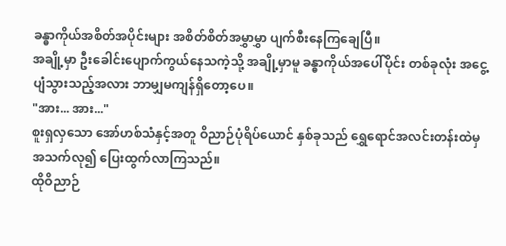ခန္ဓာကိုယ်အစိတ်အပိုင်းများ အစိတ်စိတ်အမွှာမွှာ ပျက်စီးနေကြချေပြီ။
အချို့မှာ ဦးခေါင်းပျောက်ကွယ်နေသကဲ့သို့ အချို့မှာမူ ခန္ဓာကိုယ်အပေါ်ပိုင်း တစ်ခုလုံး အငွေ့ပျံသွားသည့်အလား ဘာမျှမကျန်ရှိတော့ပေ။
"အား... အား..."
စူးရှလှသော အော်ဟစ်သံနှင့်အတူ ဝိညာဉ်ပုံရိပ်ယောင် နှစ်ခုသည် ရွှေရောင်အလင်းတန်းထဲမှ အသက်လု၍ ပြေးထွက်လာကြသည်။
ထိုဝိညာဉ်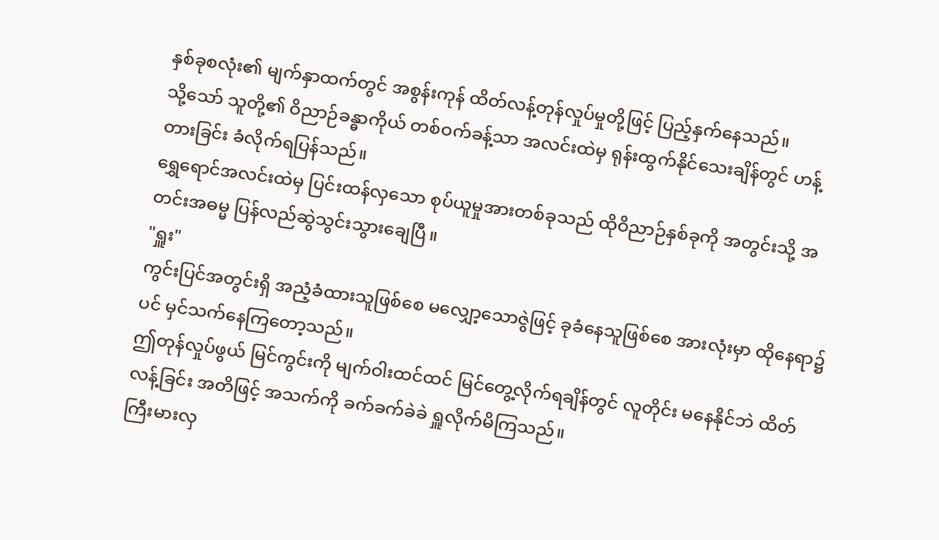နှစ်ခုစလုံး၏ မျက်နှာထက်တွင် အစွန်းကုန် ထိတ်လန့်တုန်လှုပ်မှုတို့ဖြင့် ပြည့်နှက်နေသည်။
သို့သော် သူတို့၏ ဝိညာဉ်ခန္ဓာကိုယ် တစ်ဝက်ခန့်သာ အလင်းထဲမှ ရုန်းထွက်နိုင်သေးချိန်တွင် ဟန့်တားခြင်း ခံလိုက်ရပြန်သည်။
ရွှေရောင်အလင်းထဲမှ ပြင်းထန်လှသော စုပ်ယူမှုအားတစ်ခုသည် ထိုဝိညာဉ်နှစ်ခုကို အတွင်းသို့ အတင်းအဓမ္မ ပြန်လည်ဆွဲသွင်းသွားချေပြီ။
"ရှူး"
ကွင်းပြင်အတွင်းရှိ အညံ့ခံထားသူဖြစ်စေ မလျှော့သောဇွဲဖြင့် ခုခံနေသူဖြစ်စေ အားလုံးမှာ ထိုနေရာ၌ပင် မှင်သက်နေကြတော့သည်။
ဤတုန်လှုပ်ဖွယ် မြင်ကွင်းကို မျက်ဝါးထင်ထင် မြင်တွေ့လိုက်ရချိန်တွင် လူတိုင်း မနေနိုင်ဘဲ ထိတ်လန့်ခြင်း အတိဖြင့် အသက်ကို ခက်ခက်ခဲခဲ ရှူလိုက်မိကြသည်။
ကြီးမားလှ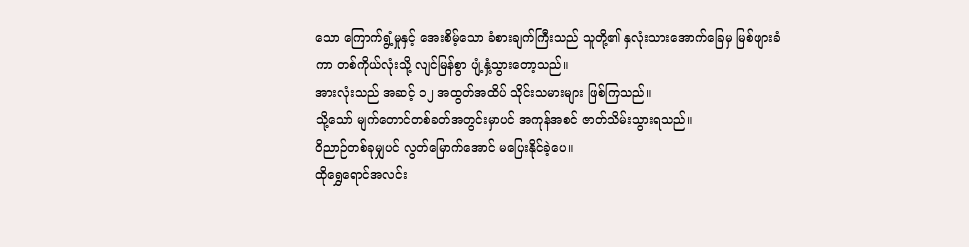သော ကြောက်ရွံ့မှုနှင့် အေးစိမ့်သော ခံစားချက်ကြီးသည် သူတို့၏ နှလုံးသားအောက်ခြေမှ မြစ်ဖျားခံကာ တစ်ကိုယ်လုံးသို့ လျင်မြန်စွာ ပျံ့နှံ့သွားတော့သည်။
အားလုံးသည် အဆင့် ၁၂ အထွတ်အထိပ် သိုင်းသမားများ ဖြစ်ကြသည်။
သို့သော် မျက်တောင်တစ်ခတ်အတွင်းမှာပင် အကုန်အစင် ဇာတ်သိမ်းသွားရသည်။
ဝိညာဉ်တစ်ခုမျှပင် လွတ်မြောက်အောင် မပြေးနိုင်ခဲ့ပေ။
ထိုရွှေရောင်အလင်း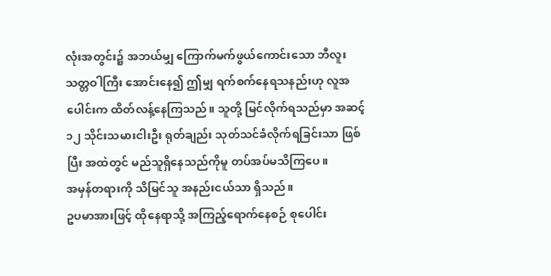လုံးအတွင်း၌ အဘယ်မျှ ကြောက်မက်ဖွယ်ကောင်းသော ဘီလူးသတ္တဝါကြီး အောင်းနေ၍ ဤမျှ ရက်စက်နေရသနည်းဟု လူအပေါင်းက ထိတ်လန့်နေကြသည်။ သူတို့ မြင်လိုက်ရသည်မှာ အဆင့် ၁၂ သိုင်းသမားငါးဦး ရုတ်ချည်း သုတ်သင်ခံလိုက်ရခြင်းသာ ဖြစ်ပြီး အထဲတွင် မည်သူရှိနေသည်ကိုမူ တပ်အပ်မသိကြပေ။
အမှန်တရားကို သိမြင်သူ အနည်းငယ်သာ ရှိသည်။
ဥပမာအားဖြင့် ထိုနေရာသို့ အကြည့်ရောက်နေစဉ် စုပေါင်း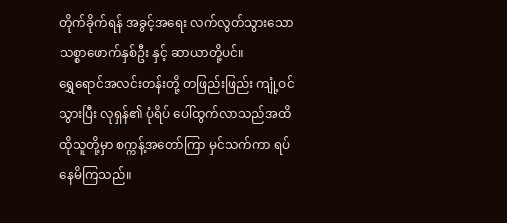တိုက်ခိုက်ရန် အခွင့်အရေး လက်လွတ်သွားသော သစ္စာဖောက်နှစ်ဦး နှင့် ဆာယာတို့ပင်။
ရွှေရောင်အလင်းတန်းတို့ တဖြည်းဖြည်း ကျုံ့ဝင်သွားပြီး လုရှန်၏ ပုံရိပ် ပေါ်ထွက်လာသည်အထိ ထိုသူတို့မှာ စက္ကန့်အတော်ကြာ မှင်သက်ကာ ရပ်နေမိကြသည်။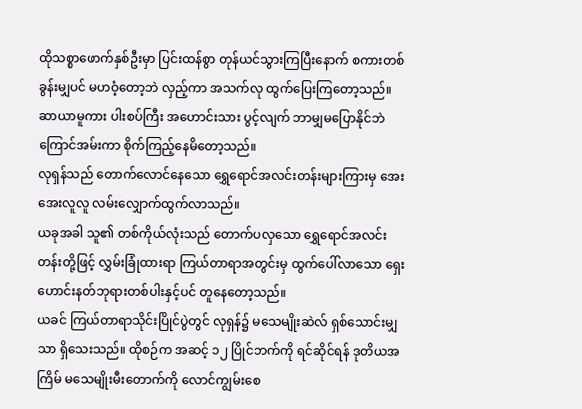ထိုသစ္စာဖောက်နှစ်ဦးမှာ ပြင်းထန်စွာ တုန်ယင်သွားကြပြီးနောက် စကားတစ်ခွန်းမျှပင် မဟဝံ့တော့ဘဲ လှည့်ကာ အသက်လု ထွက်ပြေးကြတော့သည်။
ဆာယာမူကား ပါးစပ်ကြီး အဟောင်းသား ပွင့်လျက် ဘာမျှမပြောနိုင်ဘဲ ကြောင်အမ်းကာ စိုက်ကြည့်နေမိတော့သည်။
လုရှန်သည် တောက်လောင်နေသော ရွှေရောင်အလင်းတန်းများကြားမှ အေးအေးလူလူ လမ်းလျှောက်ထွက်လာသည်။
ယခုအခါ သူ၏ တစ်ကိုယ်လုံးသည် တောက်ပလှသော ရွှေရောင်အလင်းတန်းတို့ဖြင့် လွှမ်းခြုံထားရာ ကြယ်တာရာအတွင်းမှ ထွက်ပေါ်လာသော ရှေးဟောင်းနတ်ဘုရားတစ်ပါးနှင့်ပင် တူနေတော့သည်။
ယခင် ကြယ်တာရာသိုင်းပြိုင်ပွဲတွင် လုရှန်၌ မသေမျိုးဆဲလ် ရှစ်သောင်းမျှသာ ရှိသေးသည်။ ထိုစဉ်က အဆင့် ၁၂ ပြိုင်ဘက်ကို ရင်ဆိုင်ရန် ဒုတိယအကြိမ် မသေမျိုးမီးတောက်ကို လောင်ကျွမ်းစေ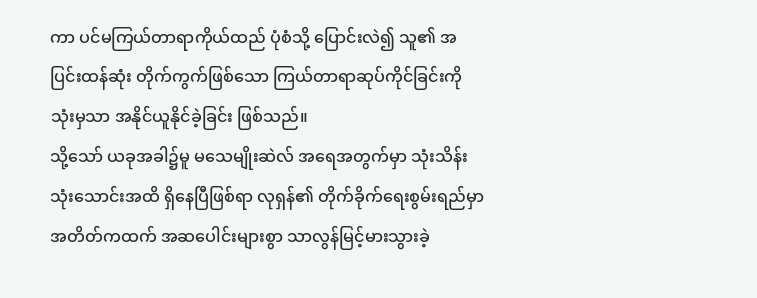ကာ ပင်မကြယ်တာရာကိုယ်ထည် ပုံစံသို့ ပြောင်းလဲ၍ သူ၏ အပြင်းထန်ဆုံး တိုက်ကွက်ဖြစ်သော ကြယ်တာရာဆုပ်ကိုင်ခြင်းကို သုံးမှသာ အနိုင်ယူနိုင်ခဲ့ခြင်း ဖြစ်သည်။
သို့သော် ယခုအခါ၌မူ မသေမျိုးဆဲလ် အရေအတွက်မှာ သုံးသိန်းသုံးသောင်းအထိ ရှိနေပြီဖြစ်ရာ လုရှန်၏ တိုက်ခိုက်ရေးစွမ်းရည်မှာ အတိတ်ကထက် အဆပေါင်းများစွာ သာလွန်မြင့်မားသွားခဲ့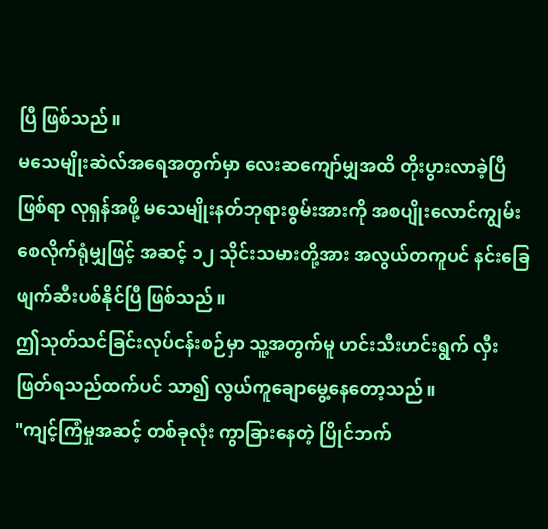ပြီ ဖြစ်သည်။
မသေမျိုးဆဲလ်အရေအတွက်မှာ လေးဆကျော်မျှအထိ တိုးပွားလာခဲ့ပြီဖြစ်ရာ လုရှန်အဖို့ မသေမျိုးနတ်ဘုရားစွမ်းအားကို အစပျိုးလောင်ကျွမ်းစေလိုက်ရုံမျှဖြင့် အဆင့် ၁၂ သိုင်းသမားတို့အား အလွယ်တကူပင် နင်းခြေဖျက်ဆီးပစ်နိုင်ပြီ ဖြစ်သည်။
ဤသုတ်သင်ခြင်းလုပ်ငန်းစဉ်မှာ သူ့အတွက်မူ ဟင်းသီးဟင်းရွက် လှီးဖြတ်ရသည်ထက်ပင် သာ၍ လွယ်ကူချောမွေ့နေတော့သည်။
"ကျင့်ကြံမှုအဆင့် တစ်ခုလုံး ကွာခြားနေတဲ့ ပြိုင်ဘက်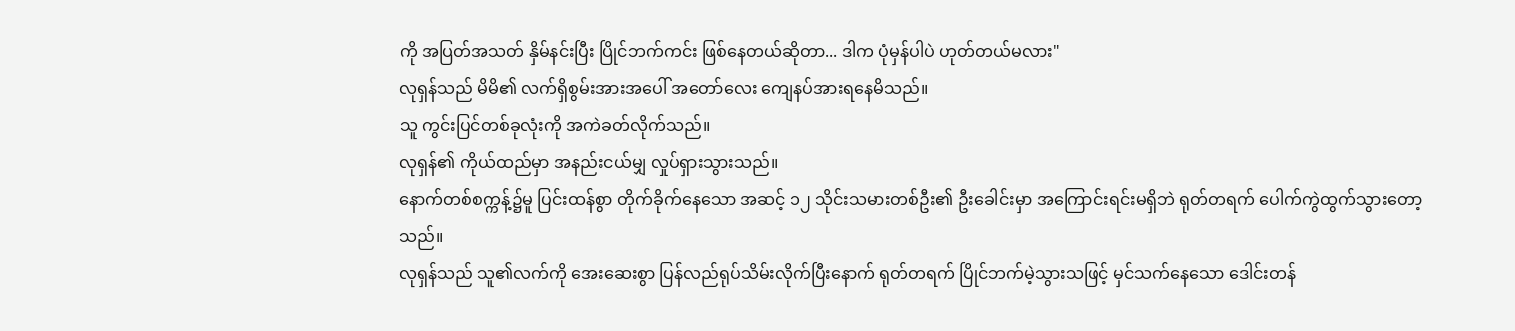ကို အပြတ်အသတ် နှိမ်နင်းပြီး ပြိုင်ဘက်ကင်း ဖြစ်နေတယ်ဆိုတာ... ဒါက ပုံမှန်ပါပဲ ဟုတ်တယ်မလား"
လုရှန်သည် မိမိ၏ လက်ရှိစွမ်းအားအပေါ် အတော်လေး ကျေနပ်အားရနေမိသည်။
သူ ကွင်းပြင်တစ်ခုလုံးကို အကဲခတ်လိုက်သည်။
လုရှန်၏ ကိုယ်ထည်မှာ အနည်းငယ်မျှ လှုပ်ရှားသွားသည်။
နောက်တစ်စက္ကန့်၌မူ ပြင်းထန်စွာ တိုက်ခိုက်နေသော အဆင့် ၁၂ သိုင်းသမားတစ်ဦး၏ ဦးခေါင်းမှာ အကြောင်းရင်းမရှိဘဲ ရုတ်တရက် ပေါက်ကွဲထွက်သွားတော့သည်။
လုရှန်သည် သူ၏လက်ကို အေးဆေးစွာ ပြန်လည်ရုပ်သိမ်းလိုက်ပြီးနောက် ရုတ်တရက် ပြိုင်ဘက်မဲ့သွားသဖြင့် မှင်သက်နေသော ဒေါင်းတန်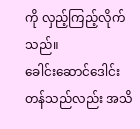ကို လှည့်ကြည့်လိုက်သည်။
ခေါင်းဆောင်ဒေါင်းတန်သည်လည်း အသိ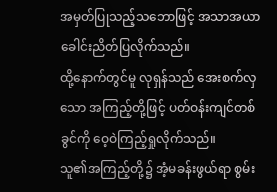အမှတ်ပြုသည့်သဘောဖြင့် အသာအယာ ခေါင်းညိတ်ပြလိုက်သည်။
ထို့နောက်တွင်မူ လုရှန်သည် အေးစက်လှသော အကြည့်တို့ဖြင့် ပတ်ဝန်းကျင်တစ်ခွင်ကို ဝေ့ဝဲကြည့်ရှုလိုက်သည်။
သူ၏အကြည့်တို့၌ အံ့မခန်းဖွယ်ရာ စွမ်း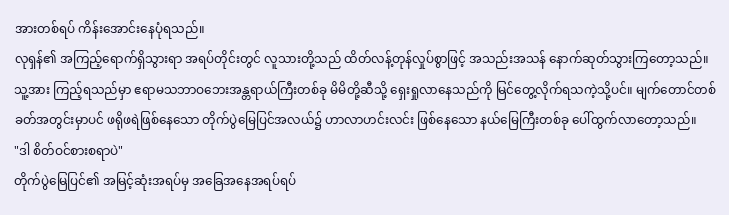အားတစ်ရပ် ကိန်းအောင်းနေပုံရသည်။
လုရှန်၏ အကြည့်ရောက်ရှိသွားရာ အရပ်တိုင်းတွင် လူသားတို့သည် ထိတ်လန့်တုန်လှုပ်စွာဖြင့် အသည်းအသန် နောက်ဆုတ်သွားကြတော့သည်။
သူ့အား ကြည့်ရသည်မှာ ဧရာမသဘာဝဘေးအန္တရာယ်ကြီးတစ်ခု မိမိတို့ဆီသို့ ရှေးရှုလာနေသည်ကို မြင်တွေ့လိုက်ရသကဲ့သို့ပင်။ မျက်တောင်တစ်ခတ်အတွင်းမှာပင် ဖရိုဖရဲဖြစ်နေသော တိုက်ပွဲမြေပြင်အလယ်၌ ဟာလာဟင်းလင်း ဖြစ်နေသော နယ်မြေကြီးတစ်ခု ပေါ်ထွက်လာတော့သည်။
"ဒါ စိတ်ဝင်စားစရာပဲ"
တိုက်ပွဲမြေပြင်၏ အမြင့်ဆုံးအရပ်မှ အခြေအနေအရပ်ရပ်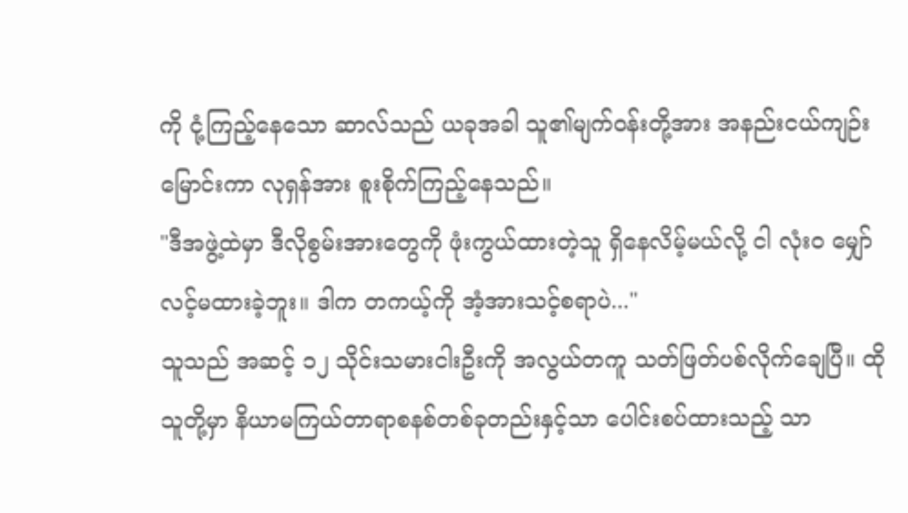ကို ငုံ့ကြည့်နေသော ဆာလ်သည် ယခုအခါ သူ၏မျက်ဝန်းတို့အား အနည်းငယ်ကျဉ်းမြောင်းကာ လုရှန်အား စူးစိုက်ကြည့်နေသည်။
"ဒီအဖွဲ့ထဲမှာ ဒီလိုစွမ်းအားတွေကို ဖုံးကွယ်ထားတဲ့သူ ရှိနေလိမ့်မယ်လို့ ငါ လုံးဝ မျှော်လင့်မထားခဲ့ဘူး။ ဒါက တကယ့်ကို အံ့အားသင့်စရာပဲ..."
သူသည် အဆင့် ၁၂ သိုင်းသမားငါးဦးကို အလွယ်တကူ သတ်ဖြတ်ပစ်လိုက်ချေပြီ။ ထိုသူတို့မှာ နိယာမကြယ်တာရာစနစ်တစ်ခုတည်းနှင့်သာ ပေါင်းစပ်ထားသည့် သာ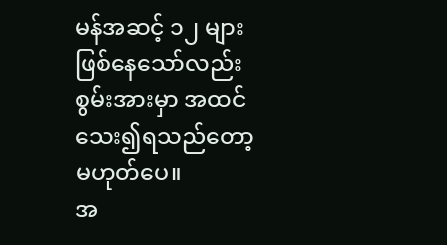မန်အဆင့် ၁၂ များ ဖြစ်နေသော်လည်း စွမ်းအားမှာ အထင်သေး၍ရသည်တော့ မဟုတ်ပေ။
အ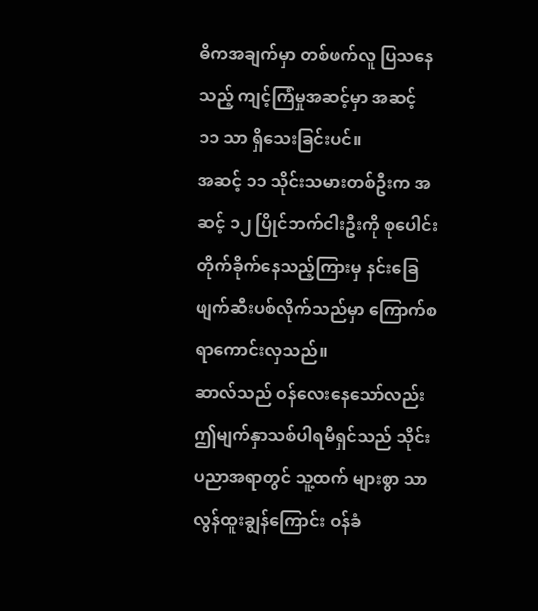ဓိကအချက်မှာ တစ်ဖက်လူ ပြသနေသည့် ကျင့်ကြံမှုအဆင့်မှာ အဆင့် ၁၁ သာ ရှိသေးခြင်းပင်။
အဆင့် ၁၁ သိုင်းသမားတစ်ဦးက အဆင့် ၁၂ ပြိုင်ဘက်ငါးဦးကို စုပေါင်းတိုက်ခိုက်နေသည့်ကြားမှ နင်းခြေဖျက်ဆီးပစ်လိုက်သည်မှာ ကြောက်စရာကောင်းလှသည်။
ဆာလ်သည် ဝန်လေးနေသော်လည်း ဤမျက်နှာသစ်ပါရမီရှင်သည် သိုင်းပညာအရာတွင် သူ့ထက် များစွာ သာလွန်ထူးချွန်ကြောင်း ဝန်ခံ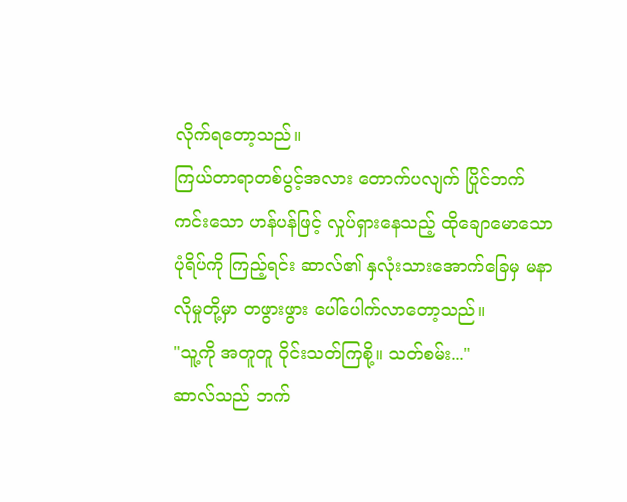လိုက်ရတော့သည်။
ကြယ်တာရာတစ်ပွင့်အလား တောက်ပလျက် ပြိုင်ဘက်ကင်းသော ဟန်ပန်ဖြင့် လှုပ်ရှားနေသည့် ထိုချောမောသော ပုံရိပ်ကို ကြည့်ရင်း ဆာလ်၏ နှလုံးသားအောက်ခြေမှ မနာလိုမှုတို့မှာ တဖွားဖွား ပေါ်ပေါက်လာတော့သည်။
"သူ့ကို အတူတူ ဝိုင်းသတ်ကြစို့။ သတ်စမ်း..."
ဆာလ်သည် ဘက်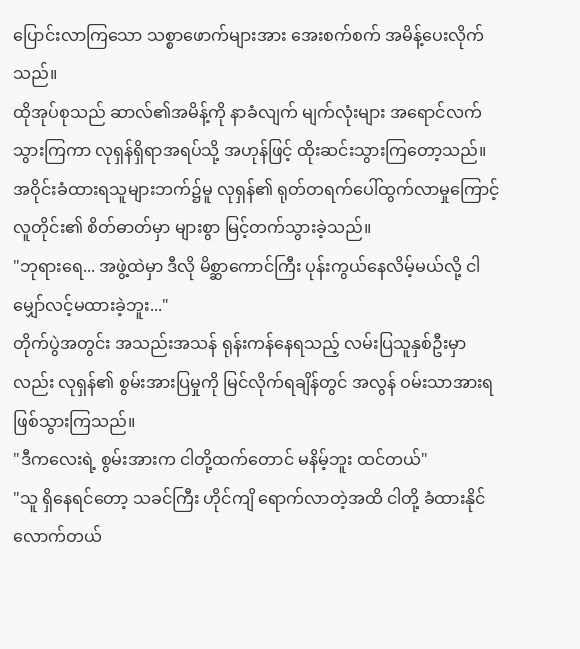ပြောင်းလာကြသော သစ္စာဖောက်များအား အေးစက်စက် အမိန့်ပေးလိုက်သည်။
ထိုအုပ်စုသည် ဆာလ်၏အမိန့်ကို နာခံလျက် မျက်လုံးများ အရောင်လက်သွားကြကာ လုရှန်ရှိရာအရပ်သို့ အဟုန်ဖြင့် ထိုးဆင်းသွားကြတော့သည်။
အဝိုင်းခံထားရသူများဘက်၌မူ လုရှန်၏ ရုတ်တရက်ပေါ်ထွက်လာမှုကြောင့် လူတိုင်း၏ စိတ်ဓာတ်မှာ များစွာ မြင့်တက်သွားခဲ့သည်။
"ဘုရားရေ... အဖွဲ့ထဲမှာ ဒီလို မိစ္ဆာကောင်ကြီး ပုန်းကွယ်နေလိမ့်မယ်လို့ ငါ မျှော်လင့်မထားခဲ့ဘူး..."
တိုက်ပွဲအတွင်း အသည်းအသန် ရုန်းကန်နေရသည့် လမ်းပြသူနှစ်ဦးမှာလည်း လုရှန်၏ စွမ်းအားပြမှုကို မြင်လိုက်ရချိန်တွင် အလွန် ဝမ်းသာအားရ ဖြစ်သွားကြသည်။
"ဒီကလေးရဲ့ စွမ်းအားက ငါတို့ထက်တောင် မနိမ့်ဘူး ထင်တယ်"
"သူ ရှိနေရင်တော့ သခင်ကြီး ဟိုင်ကျိ ရောက်လာတဲ့အထိ ငါတို့ ခံထားနိုင်လောက်တယ်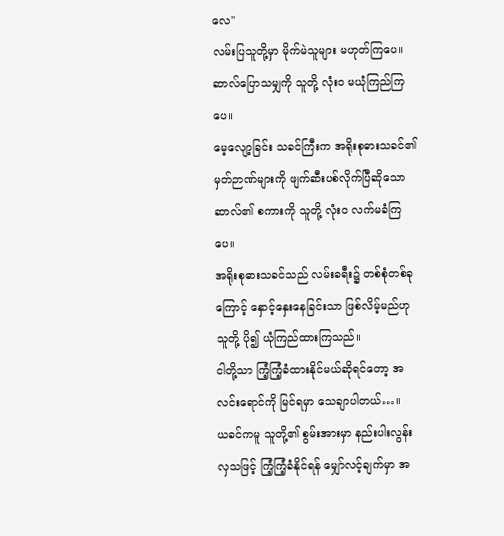လေ"
လမ်းပြသူတို့မှာ မိုက်မဲသူများ မဟုတ်ကြပေ။ ဆာလ်ပြောသမျှကို သူတို့ လုံးဝ မယုံကြည်ကြပေ။
မေ့လျော့ခြင်း သခင်ကြီးက အရိုးစုဓားသခင်၏ မှတ်ဉာဏ်များကို ဖျက်ဆီးပစ်လိုက်ပြီဆိုသော ဆာလ်၏ စကားကို သူတို့ လုံးဝ လက်မခံကြပေ။
အရိုးစုဓားသခင်သည် လမ်းခရီး၌ တစ်စုံတစ်ခုကြောင့် နှောင့်နှေးနေခြင်းသာ ဖြစ်လိမ့်မည်ဟု သူတို့ ပို၍ ယုံကြည်ထားကြသည်။
ငါတို့သာ ကြံ့ကြံ့ခံထားနိုင်မယ်ဆိုရင်တော့ အလင်းရောင်ကို မြင်ရမှာ သေချာပါတယ်…။
ယခင်ကမူ သူတို့၏ စွမ်းအားမှာ နည်းပါးလွန်းလှသဖြင့် ကြံ့ကြံ့ခံနိုင်ရန် မျှော်လင့်ချက်မှာ အ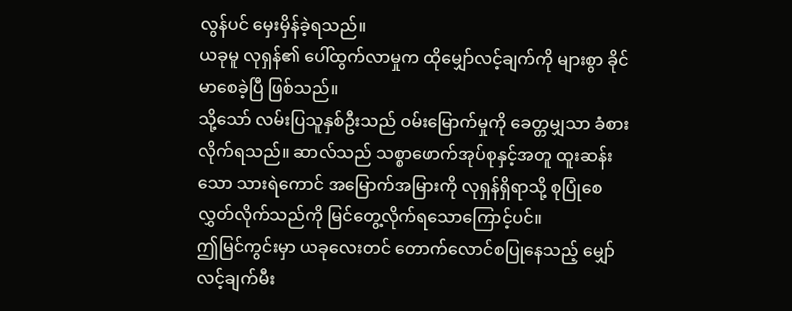လွန်ပင် မှေးမှိန်ခဲ့ရသည်။
ယခုမူ လုရှန်၏ ပေါ်ထွက်လာမှုက ထိုမျှော်လင့်ချက်ကို များစွာ ခိုင်မာစေခဲ့ပြီ ဖြစ်သည်။
သို့သော် လမ်းပြသူနှစ်ဦးသည် ဝမ်းမြောက်မှုကို ခေတ္တမျှသာ ခံစားလိုက်ရသည်။ ဆာလ်သည် သစ္စာဖောက်အုပ်စုနှင့်အတူ ထူးဆန်းသော သားရဲကောင် အမြောက်အမြားကို လုရှန်ရှိရာသို့ စုပြုံစေလွှတ်လိုက်သည်ကို မြင်တွေ့လိုက်ရသောကြောင့်ပင်။
ဤမြင်ကွင်းမှာ ယခုလေးတင် တောက်လောင်စပြုနေသည့် မျှော်လင့်ချက်မီး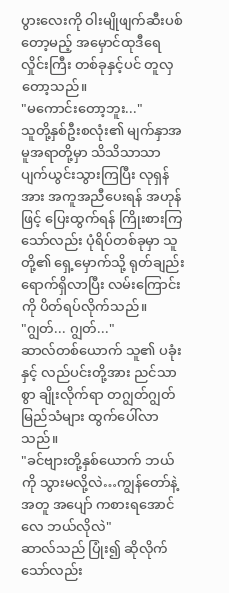ပွားလေးကို ဝါးမျိုဖျက်ဆီးပစ်တော့မည့် အမှောင်ထုဒီရေလှိုင်းကြီး တစ်ခုနှင့်ပင် တူလှတော့သည်။
"မကောင်းတော့ဘူး..."
သူတို့နှစ်ဦးစလုံး၏ မျက်နှာအမူအရာတို့မှာ သိသိသာသာ ပျက်ယွင်းသွားကြပြီး လုရှန်အား အကူအညီပေးရန် အဟုန်ဖြင့် ပြေးထွက်ရန် ကြိုးစားကြသော်လည်း ပုံရိပ်တစ်ခုမှာ သူတို့၏ ရှေ့မှောက်သို့ ရုတ်ချည်း ရောက်ရှိလာပြီး လမ်းကြောင်းကို ပိတ်ရပ်လိုက်သည်။
"ဂျွတ်... ဂျွတ်..."
ဆာလ်တစ်ယောက် သူ၏ ပခုံးနှင့် လည်ပင်းတို့အား ညင်သာစွာ ချိုးလိုက်ရာ တဂျွတ်ဂျွတ် မြည်သံများ ထွက်ပေါ်လာသည်။
"ခင်ဗျားတို့နှစ်ယောက် ဘယ်ကို သွားမလို့လဲ…ကျွန်တော်နဲ့အတူ အပျော် ကစားရအောင်လေ ဘယ်လိုလဲ"
ဆာလ်သည် ပြုံး၍ ဆိုလိုက်သော်လည်း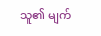သူ၏ မျက်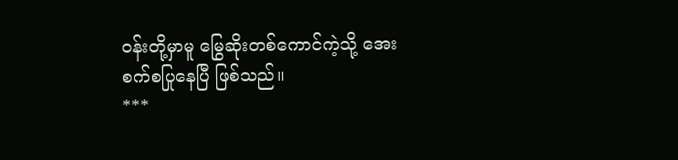ဝန်းတို့မှာမူ မြွေဆိုးတစ်ကောင်ကဲ့သို့ အေးစက်စပြုနေပြီ ဖြစ်သည်။
***